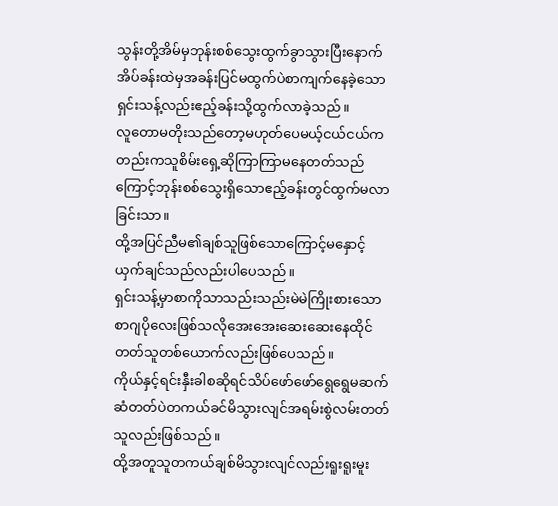သွန်းတို့အိမ်မှဘုန်းစစ်သွေးထွက်ခွာသွားပြီးနောက်အိပ်ခန်းထဲမှအခန်းပြင်မထွက်ပဲစာကျက်နေခဲ့သောရှင်းသန့်လည်းဧည့်ခန်းသို့ထွက်လာခဲ့သည်။
လူတောမတိုးသည်တော့မဟုတ်ပေမယ့်ငယ်ငယ်ကတည်းကသူစိမ်းရှေ့ဆိုကြာကြာမနေတတ်သည်ကြောင့်ဘုန်းစစ်သွေးရှိသောဧည့်ခန်းတွင်ထွက်မလာခြင်းသာ။
ထို့အပြင်ညီမ၏ချစ်သူဖြစ်သောကြောင့်မနှောင့်ယှက်ချင်သည်လည်းပါပေသည်။
ရှင်းသန့်မှာစာကိုသာသည်းသည်းမဲမဲကြိုးစားသောစာဂျပိုလေးဖြစ်သလိုအေးအေးဆေးဆေးနေထိုင်တတ်သူတစ်ယောက်လည်းဖြစ်ပေသည်။
ကိုယ်နှင့်ရင်းနှီးခါစဆိုရင်သိပ်ဖော်ဖော်ရွေရွေမဆက်ဆံတတ်ပဲတကယ်ခင်မိသွားလျင်အရမ်းစွဲလမ်းတတ်သူလည်းဖြစ်သည်။
ထို့အတူသူတကယ်ချစ်မိသွားလျင်လည်းရူးရူးမူး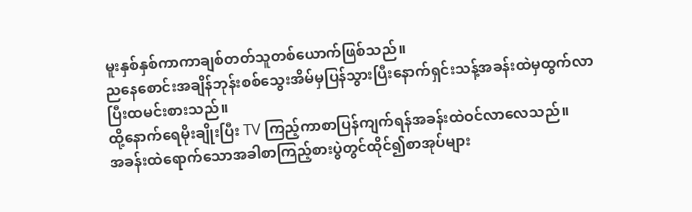မူးနှစ်နှစ်ကာကာချစ်တတ်သူတစ်ယောက်ဖြစ်သည်။
ညနေစောင်းအချိန်ဘုန်းစစ်သွေးအိမ်မှပြန်သွားပြီးနောက်ရှင်းသန့်အခန်းထဲမှထွက်လာပြီးထမင်းစားသည်။
ထို့နောက်ရေမိုးချိုးပြီး TV ကြည့်ကာစာပြန်ကျက်ရန်အခန်းထဲဝင်လာလေသည်။
အခန်းထဲရောက်သောအခါစာကြည့်စားပွဲတွင်ထိုင်၍စာအုပ်များ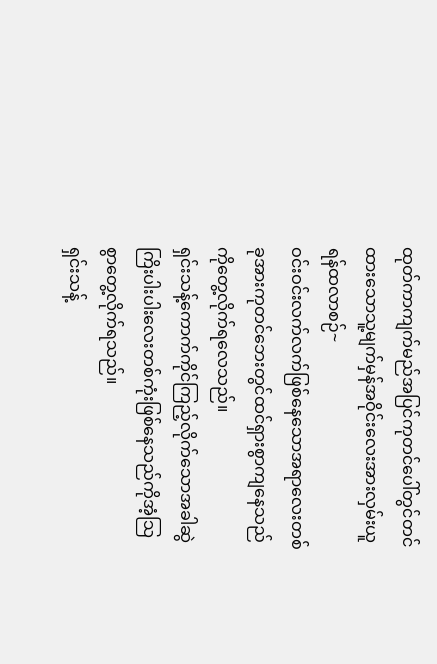ထုတ်ကာကျက်မည်အပြင်ကုတင်ပေါ်တွင်တင်ထားသောသူ့မျက်မှန်အဝိုင်းလေးအားလှမ်းယူရန်ထလာစဉ်~
ဝင်းဝင်းလက်လက်ဖြစ်နေသောအရာလေးတစ်ခုအားကုတင်ဘေးတွင်ထင်ရှားစွာကျနေသည်ကိုတွေ့လိုက်ရလေသည်။
ရှင်းသန့်ကောက်ကိုင်ကြည့်လိုက်သောအခါဆွဲကြိးပါးပါးလေးတစ်ကုံးဖြစ်နေသည်ကိုအံ့သြစွာတွေ့လိုက်ရသည်။
ရှင်းသန့်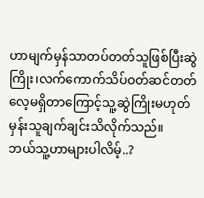ဟာမျက်မှန်သာတပ်တတ်သူဖြစ်ပြီးဆွဲကြိုး၊လက်ကောက်သိပ်ဝတ်ဆင်တတ်လေ့မရှိတာကြောင့်သူ့ဆွဲကြိုးမဟုတ်မှန်းသူချက်ချင်းသိလိုက်သည်။
ဘယ်သူ့ဟာများပါလိမ့်..?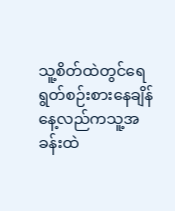သူ့စိတ်ထဲတွင်ရေရွတ်စဉ်းစားနေချိန်နေ့လည်ကသူ့အခန်းထဲ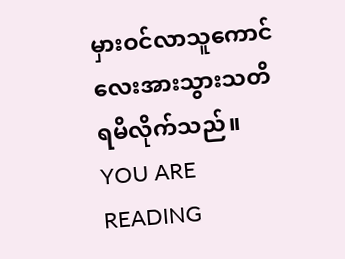မှားဝင်လာသူကောင်လေးအားသွားသတိရမိလိုက်သည်။
YOU ARE READING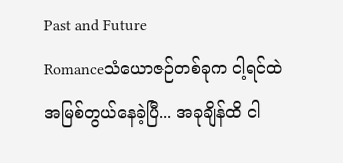Past and Future
Romanceသံယောဇဉ်တစ်ခုက ငါ့ရင်ထဲ အမြစ်တွယ်နေခဲ့ပြီ... အခုချိန်ထိ ငါ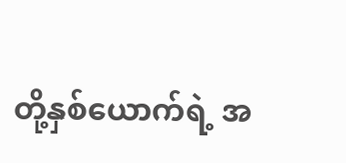တို့နှစ်ယောက်ရဲ့ အ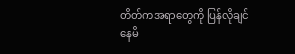တိတ်ကအရာတွေကို ပြန်လိုချင်နေမိ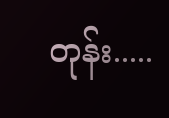တုန်း.....